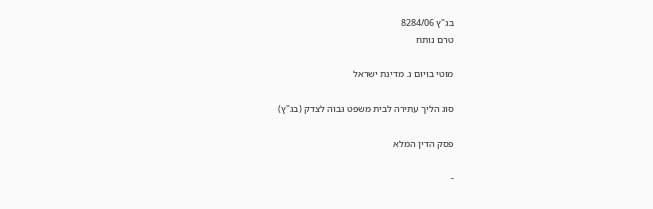בג"ץ 8284/06
טרם נותח

מוטי בויום נ. מדינת ישראל

סוג הליך עתירה לבית משפט גבוה לצדק (בג"ץ)

פסק הדין המלא

-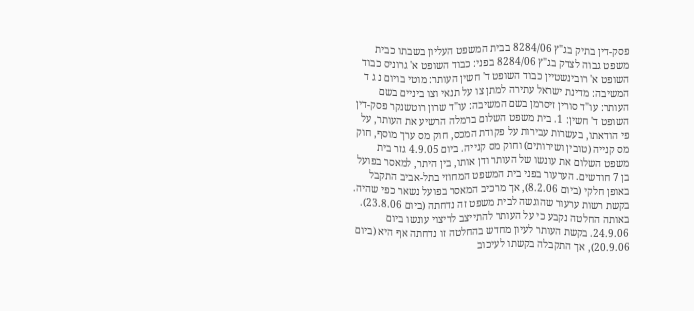פסק-דין בתיק בג"ץ 8284/06 בבית המשפט העליון בשבתו כבית משפט גבוה לצדק בג"ץ 8284/06 בפני: כבוד השופט א' גרוניס כבוד השופט א' רובינשטיין כבוד השופט ד' חשין העותר: מוטי בויום נ ג ד המשיבה: מדינת ישראל עתירה למתן צו על תנאי וצו ביניים בשם העותר: עו"ד סורין זיסרמן בשם המשיבה: עו"ד שרון רוטשנקר פסק-דין השופט ד' חשין: 1. בית משפט השלום ברמלה הרשיע את העותר, על פי הודאתו, בעשרות עבירות על פקודת המכס, חוק מס ערך מוסף, חוק מס קנייה (טובין ושירותים) וחוק מס קנייה. ביום 4.9.05 גזר בית משפט השלום את עונשו של העותר ודן אותו, בין היתר, למאסר בפועל בן 7 חודשים. הערעור בפני בית המשפט המחוזי בתל-אביב התקבל באופן חלקי (ביום 8.2.06), אך מרכיב המאסר בפועל נשאר כפי שהיה. בקשת רשות ערעור שהוגשה לבית משפט זה נדחתה (ביום 23.8.06). באותה החלטה נקבע כי על העותר להתייצב לריצוי עונשו ביום 24.9.06. בקשת העותר לעיון מחדש בהחלטה זו נדחתה אף היא (ביום 20.9.06), אך התקבלה בקשתו לעיכוב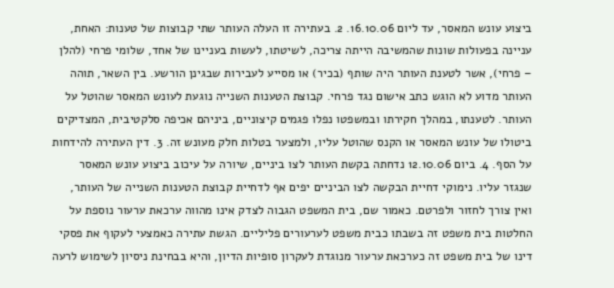ביצוע עונש המאסר, עד ליום 16.10.06. 2. בעתירה זו העלה העותר שתי קבוצות של טענות: האחת, עניינה בפעולות שונות שהמשיבה הייתה צריכה, לשיטתו, לעשות בעניינו של אחד, שלומי פרחי (להלן – פרחי), אשר לטענת העותר היה שותף (בכיר) או מסייע לעבירות שבגינן הורשע. בין השאר, תוהה העותר מדוע לא הוגש כתב אישום נגד פרחי. קבוצת הטענות השנייה נוגעת לעונש המאסר שהוטל על העותר. לטענתו, במהלך חקירתו ובמשפטו נפלו פגמים קיצוניים, ביניהם אכיפה סלקטיבית, המצדיקים ביטולו של עונש המאסר או הקנס שהוטל עליו, ולמצער בטלות חלק מעונש זה. 3. דין העתירה להידחות על הסף. 4. ביום 12.10.06 נדחתה בקשת העותר לצו ביניים, שיורה על עיכוב ביצוע עונש המאסר שנגזר עליו. נימוקי דחיית הבקשה לצו הביניים יפים אף לדחיית קבוצת הטענות השנייה של העותר, ואין צורך לחזור ולפרטם. כאמור שם, בית המשפט הגבוה לצדק אינו מהווה ערכאת ערעור נוספת על החלטות בית משפט זה בשבתו כבית משפט לערעורים פליליים. הגשת עתירה כאמצעי לעקוף את פסקי דינו של בית משפט זה כערכאת ערעור מנוגדת לעקרון סופיות הדיון, והיא בבחינת ניסיון לשימוש לרעה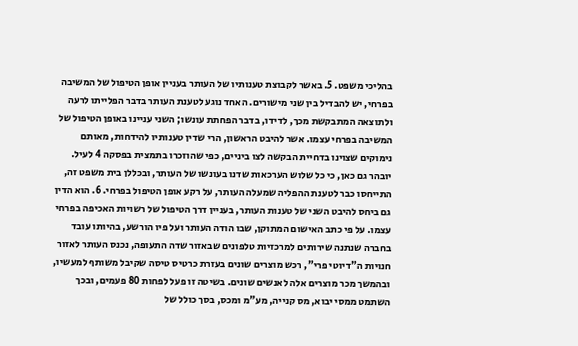בהליכי משפט. 5. באשר לקבוצת טענותיו של העותר בעניין אופן הטיפול של המשיבה בפרחי, יש להבדיל בין שני מישורים. האחד נוגע לטענת העותר בדבר הפלייתו לרעה ולתוצאה המתבקשת מכך, לדידו, בדבר הפחתת עונשו; השני עניינו באופן הטיפול של המשיבה בפרחי עצמו. אשר להיבט הראשון, הרי שדין טענותיו להידחות, מאותם נימוקים שצוינו בדחיית הבקשה לצו ביניים, כפי שהוזכרו בתמצית בפסקה 4 לעיל. יובהר גם כאן, כי כל שלוש הערכאות שדנו בעונשו של העותר, ובכללן בית משפט זה, התייחסו כבר לטענת ההפליה שמעלה העותר, על רקע אופן הטיפול בפרחי. 6. הוא הדין גם ביחס להיבט השני של טענות העותר, בעניין דרך הטיפול של רשויות האכיפה בפרחי עצמו. על פי כתב האישום המתוקן, שבו הודה העותר ועל פיו הורשע, בהיותו עובד בחברה שנתנה שירותים למרכזיות טלפונים שבאזור שדה התעופה, נכנס העותר לאזור חנויות ה"דיוטי פרי", רכש מוצרים שונים בעזרת כרטיס טיסה שקיבל משותף למעשיו, ובהמשך מכר מוצרים אלה לאנשים שונים. בשיטה זו פעל לפחות 80 פעמים, ובכך השתמט ממסי יבוא, מס קנייה, מע"מ ומכס, בסך כולל של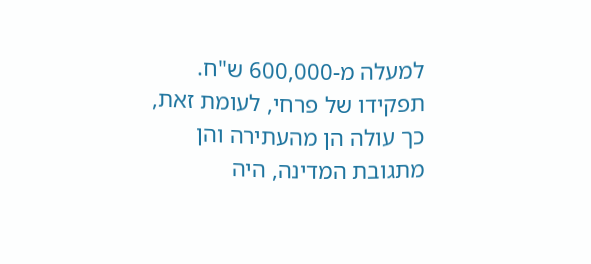למעלה מ-600,000 ש"ח. תפקידו של פרחי, לעומת זאת, כך עולה הן מהעתירה והן מתגובת המדינה, היה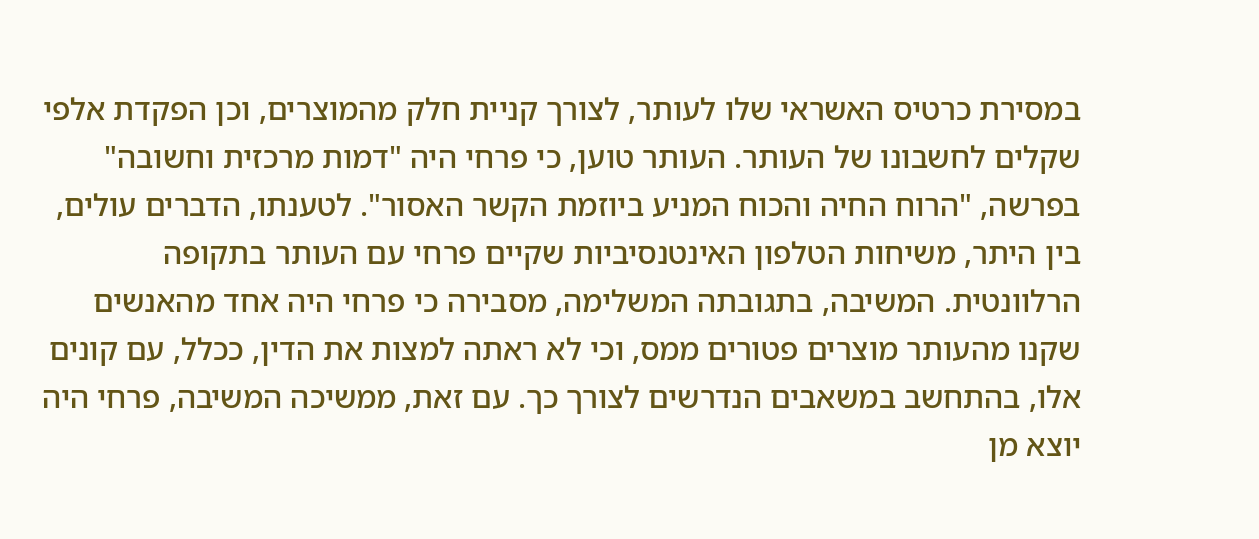במסירת כרטיס האשראי שלו לעותר, לצורך קניית חלק מהמוצרים, וכן הפקדת אלפי שקלים לחשבונו של העותר. העותר טוען, כי פרחי היה "דמות מרכזית וחשובה" בפרשה, "הרוח החיה והכוח המניע ביוזמת הקשר האסור". לטענתו, הדברים עולים, בין היתר, משיחות הטלפון האינטנסיביות שקיים פרחי עם העותר בתקופה הרלוונטית. המשיבה, בתגובתה המשלימה, מסבירה כי פרחי היה אחד מהאנשים שקנו מהעותר מוצרים פטורים ממס, וכי לא ראתה למצות את הדין, ככלל, עם קונים אלו, בהתחשב במשאבים הנדרשים לצורך כך. עם זאת, ממשיכה המשיבה, פרחי היה יוצא מן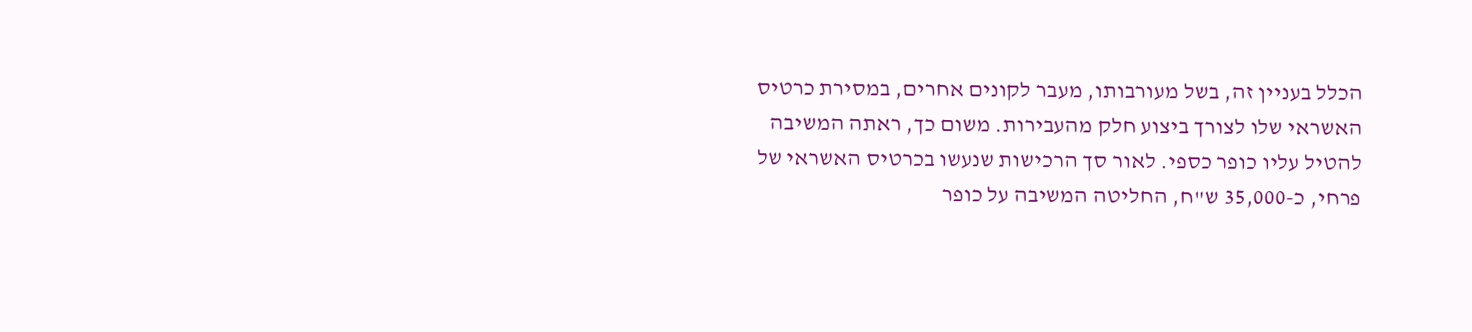הכלל בעניין זה, בשל מעורבותו, מעבר לקונים אחרים, במסירת כרטיס האשראי שלו לצורך ביצוע חלק מהעבירות. משום כך, ראתה המשיבה להטיל עליו כופר כספי. לאור סך הרכישות שנעשו בכרטיס האשראי של פרחי, כ-35,000 ש"ח, החליטה המשיבה על כופר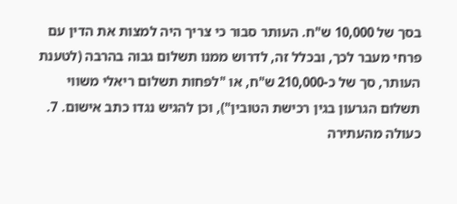בסך של 10,000 ש"ח. העותר סבור כי צריך היה למצות את הדין עם פרחי מעבר לכך, ובכלל זה, לדרוש ממנו תשלום גבוה בהרבה (לטענת העותר, סך של כ-210,000 ש"ח, או "לפחות תשלום ריאלי משווי תשלום הגרעון בגין רכישת הטובין"), וכן להגיש נגדו כתב אישום. 7. כעולה מהעתירה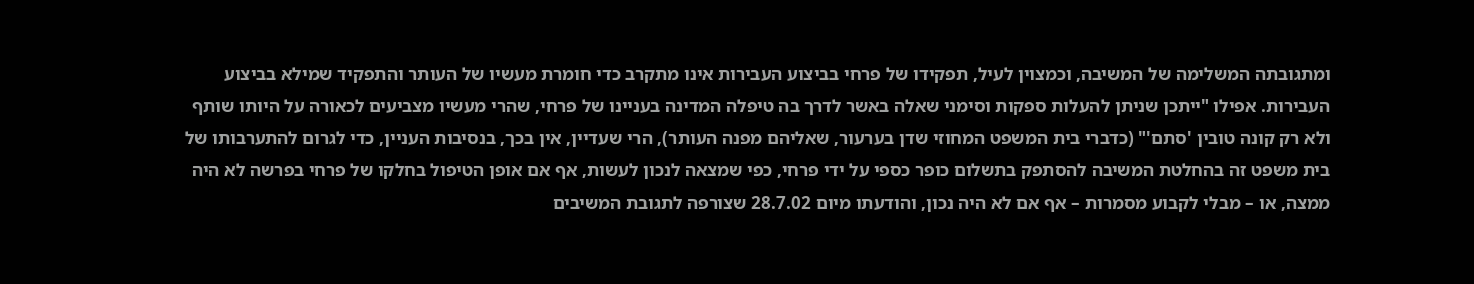ומתגובתה המשלימה של המשיבה, וכמצוין לעיל, תפקידו של פרחי בביצוע העבירות אינו מתקרב כדי חומרת מעשיו של העותר והתפקיד שמילא בביצוע העבירות. אפילו "ייתכן שניתן להעלות ספקות וסימני שאלה באשר לדרך בה טיפלה המדינה בעניינו של פרחי, שהרי מעשיו מצביעים לכאורה על היותו שותף ולא רק קונה טובין 'סתם'" (כדברי בית המשפט המחוזי שדן בערעור, שאליהם מפנה העותר), הרי שעדיין, אין בכך, בנסיבות העניין, כדי לגרום להתערבותו של בית משפט זה בהחלטת המשיבה להסתפק בתשלום כופר כספי על ידי פרחי, כפי שמצאה לנכון לעשות, אף אם אופן הטיפול בחלקו של פרחי בפרשה לא היה ממצה, או – מבלי לקבוע מסמרות – אף אם לא היה נכון, והודעתו מיום 28.7.02 שצורפה לתגובת המשיבים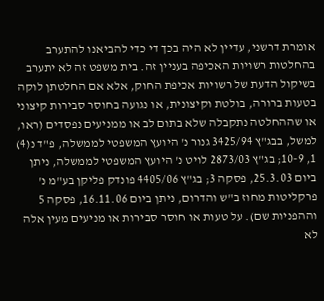אומרת דרשני, עדיין לא היה בכך די כדי להביאנו להתערב בהחלטות רשויות האכיפה בעניין זה. בית משפט זה לא יתערב בשיקול הדעת של רשויות אכיפת החוק, אלא אם החלטתן לוקה בטעות ברורה, בולטת וקיצונית, או נגועה בחוסר סבירות קיצוני או שההחלטה נתקבלה שלא בתום לב או ממניעים נפסדים (ראו, למשל, בבג"ץ 3425/94 גנור נ' היועץ המשפטי לממשלה, פ"ד נ(4) 1, 10-9; בג"ץ 2873/03 לויט נ' היועץ המשפטי לממשלה, ניתן ביום 25.3.03, פסקה 3; בג"ץ 4405/06 פונדק פליקן בע"מ נ' פרקליטות מחוז ב"ש והדרום, ניתן ביום 16.11.06, פסקה 5 וההפניות שם). על טעות או חוסר סבירות או מניעים מעין אלה לא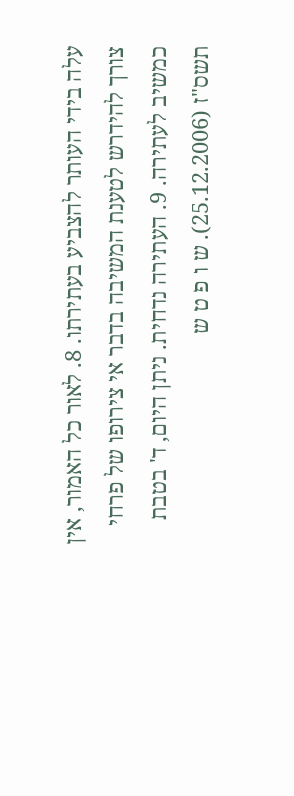עלה בידי העותר להצביע בעתירתו. 8. לאור כל האמור, אין צורך להידרש לטענת המשיבה בדבר אי צירופו של פרחי כמשיב לעתירה. 9. העתירה נדחית. ניתן היום, ד' בטבת תשס"ז (25.12.2006). ש ו פ ט ש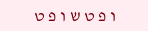ו פ ט ש ו פ ט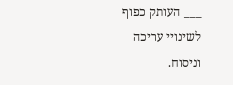___ העותק כפוף לשינויי עריכה וניסוח.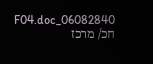06082840_F04.doc חכ/ מרכז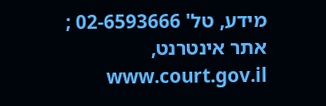מידע, טל' 02-6593666 ; אתר אינטרנט, www.court.gov.il